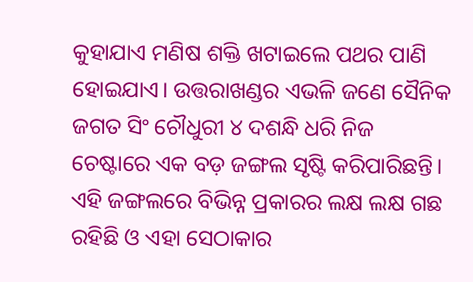କୁହାଯାଏ ମଣିଷ ଶକ୍ତି ଖଟାଇଲେ ପଥର ପାଣି ହୋଇଯାଏ। ଉତ୍ତରାଖଣ୍ଡର ଏଭଳି ଜଣେ ସୈନିକ ଜଗତ ସିଂ ଚୌଧୁରୀ ୪ ଦଶନ୍ଧି ଧରି ନିଜ ଚେଷ୍ଟାରେ ଏକ ବଡ଼ ଜଙ୍ଗଲ ସୃଷ୍ଟି କରିପାରିଛନ୍ତି। ଏହି ଜଙ୍ଗଲରେ ବିଭିନ୍ନ ପ୍ରକାରର ଲକ୍ଷ ଲକ୍ଷ ଗଛ ରହିଛି ଓ ଏହା ସେଠାକାର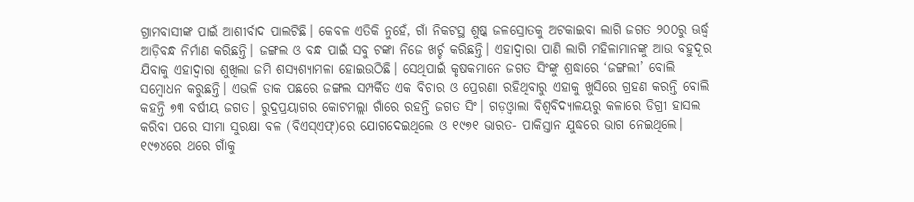ଗ୍ରାମବାସୀଙ୍କ ପାଇଁ ଆଶୀର୍ବାଦ ପାଲଟିଛି। କେବଳ ଏତିକି ନୁହେଁ, ଗାଁ ନିକଟସ୍ଥ ଶୁଷ୍କ ଜଳସ୍ରୋତକୁ ଅଟକାଇବା ଲାଗି ଜଗତ ୨୦୦ରୁ ଊର୍ଦ୍ଧ୍ୱ ଆଡ଼ିବନ୍ଧ ନିର୍ମାଣ କରିଛନ୍ତି। ଜଙ୍ଗଲ ଓ ବନ୍ଧ ପାଇଁ ସବୁ ଟଙ୍କା ନିଜେ ଖର୍ଚ୍ଚ କରିଛନ୍ତି। ଏହାଦ୍ୱାରା ପାଣି ଲାଗି ମହିଳାମାନଙ୍କୁ ଆଉ ବହୁଦୂର ଯିବାକୁ ଏହାଦ୍ୱାରା ଶୁଖିଲା ଜମି ଶସ୍ୟଶ୍ୟାମଳା ହୋଇଉଠିଛି। ସେଥିପାଇଁ କୃଷକମାନେ ଜଗତ ସିଂଙ୍କୁ ଶ୍ରଦ୍ଧାରେ ‘ଜଙ୍ଗଲୀ’ ବୋଲି ସମ୍ବୋଧନ କରୁଛନ୍ତି। ଏଭଳି ଡାକ ପଛରେ ଜଙ୍ଗଲ ସମ୍ପର୍କିତ ଏକ ବିଚାର ଓ ପ୍ରେରଣା ରହିଥିବାରୁ ଏହାକୁ ଖୁସିରେ ଗ୍ରହଣ କରନ୍ତି ବୋଲି କହନ୍ତି ୭୩ ବର୍ଷୀୟ ଜଗତ। ରୁଦ୍ରପ୍ରୟାଗର କୋଟମଲ୍ଲା ଗାଁରେ ରହନ୍ତି ଜଗତ ସିଂ। ଗଡ଼ଓ୍ବାଲା ବିଶ୍ୱବିଦ୍ୟାଳୟରୁ କଳାରେ ଡିଗ୍ରୀ ହାସଲ କରିବା ପରେ ସୀମା ସୁରକ୍ଷା ବଳ (ବିଏସ୍ଏଫ୍)ରେ ଯୋଗଦେଇଥିଲେ ଓ ୧୯୭୧ ଭାରତ- ପାକିସ୍ତାନ ଯୁଦ୍ଧରେ ଭାଗ ନେଇଥିଲେ। ୧୯୭୪ରେ ଥରେ ଗାଁକୁ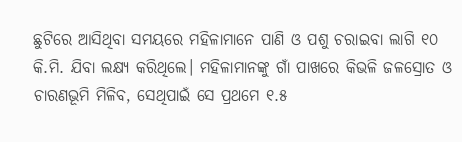ଛୁଟିରେ ଆସିଥିବା ସମୟରେ ମହିଳାମାନେ ପାଣି ଓ ପଶୁ ଚରାଇବା ଲାଗି ୧୦ କି.ମି. ଯିବା ଲକ୍ଷ୍ୟ କରିଥିଲେ। ମହିଳାମାନଙ୍କୁ ଗାଁ ପାଖରେ କିଭଳି ଜଳସ୍ରୋତ ଓ ଚାରଣଭୂମି ମିଳିବ, ସେଥିପାଇଁ ସେ ପ୍ରଥମେ ୧.୫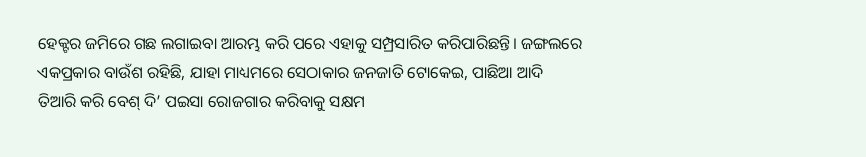ହେକ୍ଟର ଜମିରେ ଗଛ ଲଗାଇବା ଆରମ୍ଭ କରି ପରେ ଏହାକୁ ସମ୍ପ୍ରସାରିତ କରିପାରିଛନ୍ତି। ଜଙ୍ଗଲରେ ଏକପ୍ରକାର ବାଉଁଶ ରହିଛି, ଯାହା ମାଧ୍ୟମରେ ସେଠାକାର ଜନଜାତି ଟୋକେଇ, ପାଛିଆ ଆଦି ତିଆରି କରି ବେଶ୍ ଦି’ ପଇସା ରୋଜଗାର କରିବାକୁ ସକ୍ଷମ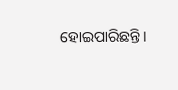ହୋଇପାରିଛନ୍ତି।